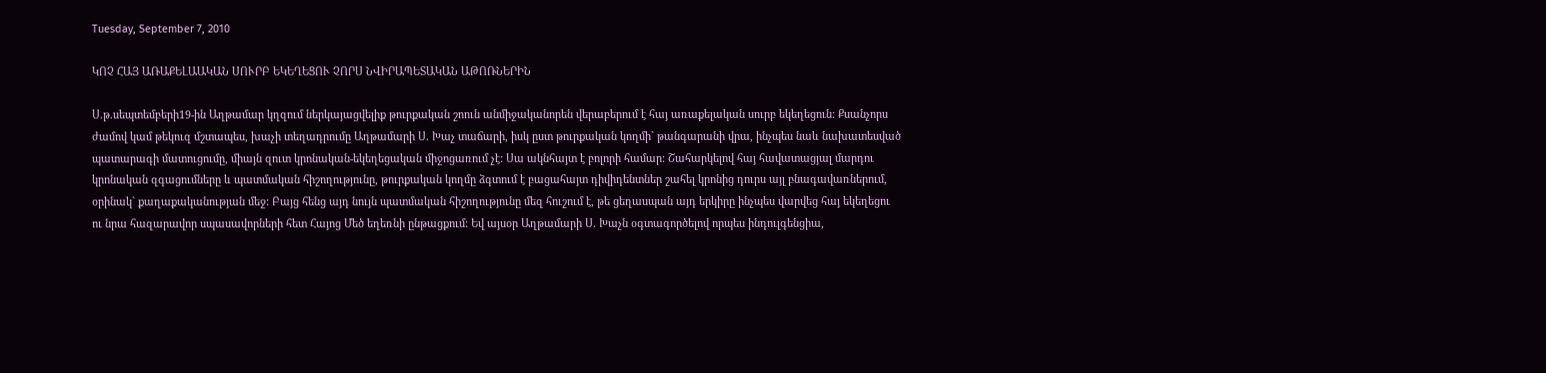Tuesday, September 7, 2010

ԿՈՉ ՀԱՅ ԱՌԱՔԵԼԱԱԿԱՆ ՍՈՒՐԲ ԵԿԵՂԵՑՈՒ ՉՈՐՍ ՆՎԻՐԱՊԵՏԱԿԱՆ ԱԹՈՌՆԵՐԻՆ

Ս.թ.սեպտեմբերի19-ին Աղթամար կղզում ներկայացվելիք թուրքական շոուն անմիջականորեն վերաբերում է հայ առաքելական սուրբ եկեղեցուն: Քսանչորս ժամով կամ թեկուզ մշտապես, խաչի տեղադրումը Աղթամարի Ս. Խաչ տաճարի, իսկ ըստ թուրքական կողմի` թանգարանի վրա, ինչպես նաև նախատեսված պատարագի մատուցումը, միայն զուտ կրոնական-եկեղեցական միջոցառում չէ: Սա ակնհայտ է բոլորի համար: Շահարկելով հայ հավատացյալ մարդու կրոնական զգացումները և պատմական հիշողությունը, թուրքական կողմը ձգտում է բացահայտ դիվիդենտներ շահել կրոնից դուրս այլ բնագավառներում, օրինակ` քաղաքականության մեջ: Բայց հենց այդ նույն պատմական հիշողությունը մեզ հուշում է, թե ցեղասպան այդ երկիրը ինչպես վարվեց հայ եկեղեցու ու նրա հազարավոր սպասավորների հետ Հայոց Մեծ եղեռնի ընթացքում: Եվ այսօր Աղթամարի Ս. Խաչն օգտագործելով որպես ինդուլգենցիա,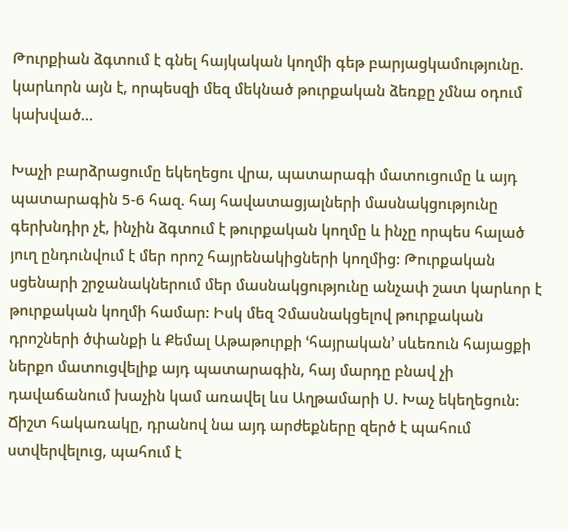Թուրքիան ձգտում է գնել հայկական կողմի գեթ բարյացկամությունը. կարևորն այն է, որպեսզի մեզ մեկնած թուրքական ձեռքը չմնա օդում կախված…

Խաչի բարձրացումը եկեղեցու վրա, պատարագի մատուցումը և այդ պատարագին 5-6 հազ. հայ հավատացյալների մասնակցությունը գերխնդիր չէ, ինչին ձգտում է թուրքական կողմը և ինչը որպես հալած յուղ ընդունվում է մեր որոշ հայրենակիցների կողմից: Թուրքական սցենարի շրջանակներում մեր մասնակցությունը անչափ շատ կարևոր է թուրքական կողմի համար: Իսկ մեզ Չմասնակցելով թուրքական դրոշների ծփանքի և Քեմալ Աթաթուրքի ՙհայրական՚ սևեռուն հայացքի ներքո մատուցվելիք այդ պատարագին, հայ մարդը բնավ չի դավաճանում խաչին կամ առավել ևս Աղթամարի Ս. Խաչ եկեղեցուն: Ճիշտ հակառակը, դրանով նա այդ արժեքները զերծ է պահում ստվերվելուց, պահում է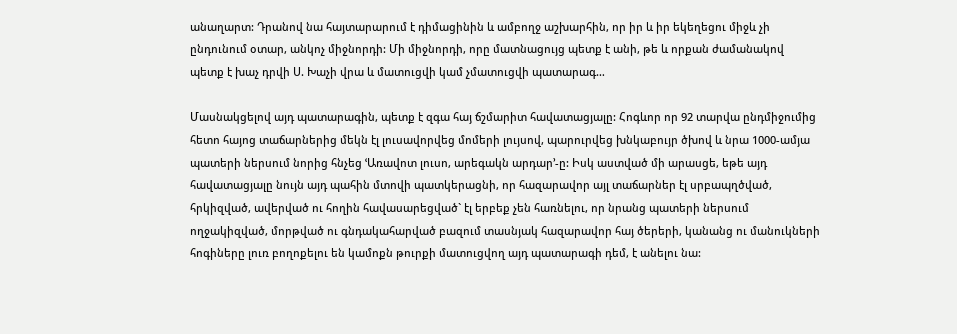անաղարտ: Դրանով նա հայտարարում է դիմացինին և ամբողջ աշխարհին, որ իր և իր եկեղեցու միջև չի ընդունում օտար, անկոչ միջնորդի: Մի միջնորդի, որը մատնացույց պետք է անի, թե և որքան ժամանակով պետք է խաչ դրվի Ս. Խաչի վրա և մատուցվի կամ չմատուցվի պատարագ…

Մասնակցելով այդ պատարագին, պետք է զգա հայ ճշմարիտ հավատացյալը: Հոգևոր որ 92 տարվա ընդմիջումից հետո հայոց տաճարներից մեկն էլ լուսավորվեց մոմերի լույսով, պարուրվեց խնկաբույր ծխով և նրա 1000-ամյա պատերի ներսում նորից հնչեց ՙԱռավոտ լուսո, արեգակն արդար՚-ը: Իսկ աստված մի արասցե, եթե այդ հավատացյալը նույն այդ պահին մտովի պատկերացնի, որ հազարավոր այլ տաճարներ էլ սրբապղծված, հրկիզված, ավերված ու հողին հավասարեցված` էլ երբեք չեն հառնելու, որ նրանց պատերի ներսում ողջակիզված, մորթված ու գնդակահարված բազում տասնյակ հազարավոր հայ ծերերի, կանանց ու մանուկների հոգիները լուռ բողոքելու են կամոքն թուրքի մատուցվող այդ պատարագի դեմ, է անելու նա: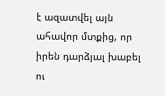է ազատվել այն ահավոր մտքից, որ իրեն դարձյալ խաբել ու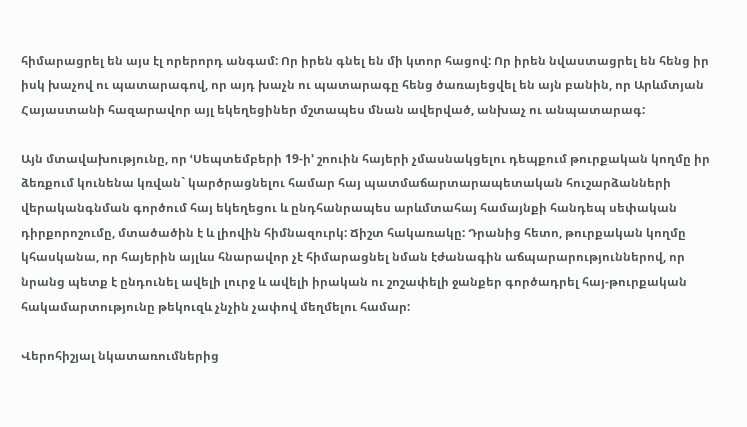հիմարացրել են այս էլ որերորդ անգամ: Որ իրեն գնել են մի կտոր հացով: Որ իրեն նվաստացրել են հենց իր իսկ խաչով ու պատարագով, որ այդ խաչն ու պատարագը հենց ծառայեցվել են այն բանին, որ Արևմտյան Հայաստանի հազարավոր այլ եկեղեցիներ մշտապես մնան ավերված, անխաչ ու անպատարագ:

Այն մտավախությունը, որ ՙՍեպտեմբերի 19-ի՚ շոուին հայերի չմասնակցելու դեպքում թուրքական կողմը իր ձեռքում կունենա կռվան` կարծրացնելու համար հայ պատմաճարտարապետական հուշարձանների վերականգնման գործում հայ եկեղեցու և ընդհանրապես արևմտահայ համայնքի հանդեպ սեփական դիրքորոշումը, մտածածին է և լիովին հիմնազուրկ: Ճիշտ հակառակը: Դրանից հետո, թուրքական կողմը կհասկանա, որ հայերին այլևս հնարավոր չէ հիմարացնել նման էժանագին աճպարարություններով, որ նրանց պետք է ընդունել ավելի լուրջ և ավելի իրական ու շոշափելի ջանքեր գործադրել հայ-թուրքական հակամարտությունը թեկուզև չնչին չափով մեղմելու համար:

Վերոհիշյալ նկատառումներից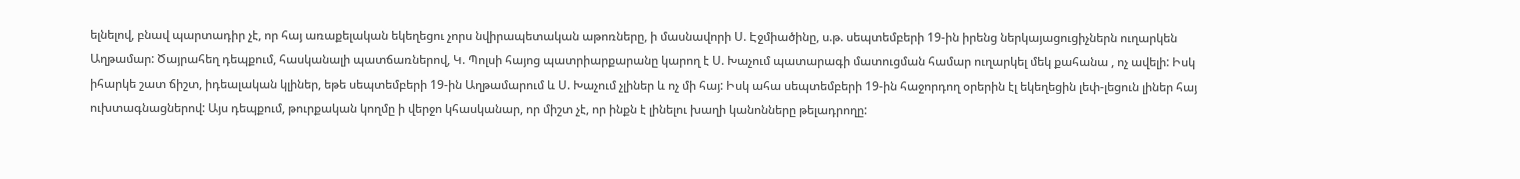ելնելով, բնավ պարտադիր չէ, որ հայ առաքելական եկեղեցու չորս նվիրապետական աթոռները, ի մասնավորի Ս. Էջմիածինը, ս.թ. սեպտեմբերի 19-ին իրենց ներկայացուցիչներն ուղարկեն Աղթամար: Ծայրահեղ դեպքում, հասկանալի պատճառներով, Կ. Պոլսի հայոց պատրիարքարանը կարող է Ս. Խաչում պատարագի մատուցման համար ուղարկել մեկ քահանա , ոչ ավելի: Իսկ իհարկե շատ ճիշտ, իդեալական կլիներ, եթե սեպտեմբերի 19-ին Աղթամարում և Ս. Խաչում չլիներ և ոչ մի հայ: Իսկ ահա սեպտեմբերի 19-ին հաջորդող օրերին էլ եկեղեցին լեփ-լեցուն լիներ հայ ուխտագնացներով: Այս դեպքում, թուրքական կողմը ի վերջո կհասկանար, որ միշտ չէ, որ ինքն է լինելու խաղի կանոնները թելադրողը: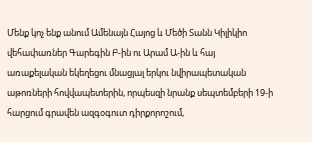Մենք կոչ ենք անում Ամենայն Հայոց և Մեծի Տանն Կիլիկիո վեհափառներ Գարեգին Բ-ին ու Արամ Ա-ին և հայ առաքելական եկեղեցու մնացյալ երկու նվիրապետական աթոռների հովվապետերին, որպեսզի նրանք սեպտեմբերի 19-ի հարցում գրավեն ազգօգուտ դիրքորոշում,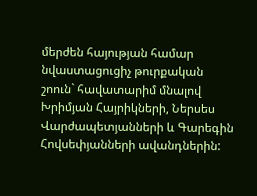մերժեն հայության համար նվաստացուցիչ թուրքական շոուն` հավատարիմ մնալով Խրիմյան Հայրիկների, Ներսես Վարժապետյանների և Գարեգին Հովսեփյանների ավանդներին: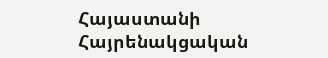Հայաստանի Հայրենակցական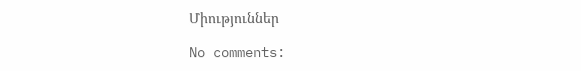Միություններ

No comments: